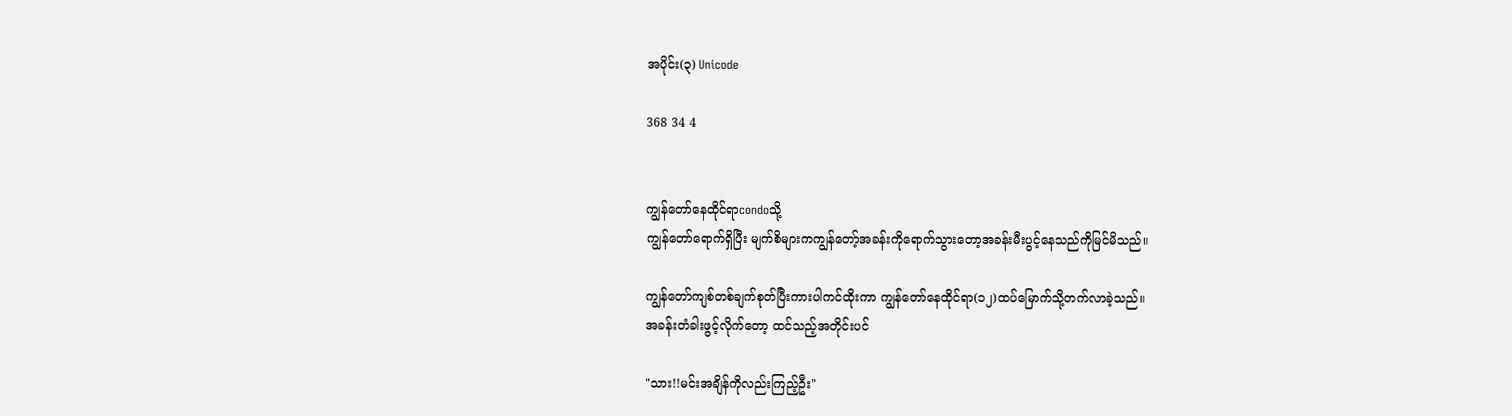အပိုင်း(၃) Unicode

368 34 4


ကျွန်တော်နေထိုင်ရာcondoသို့
ကျွန်တော်ရောက်ရှိပြီး မျက်စိများကကျွန်တော့်အခန်းကိုရောက်သွားတော့အခန်းမီးပွင့်နေသည်ကိုမြင်မိသည်။

ကျွန်တော်ကျစ်တစ်ချက်စုတ်ပြီးကားပါကင်ထိုးကာ ကျွန်တော်နေထိုင်ရာ(၁၂)ထပ်မြောက်သို့တက်လာခဲ့သည်။
အခန်းတံခါးဖွင့်လိုက်တော့ ထင်သည့်အတိုင်းပင်

"သား!!မင်းအချိန်ကိုလည်းကြည့်ဦး"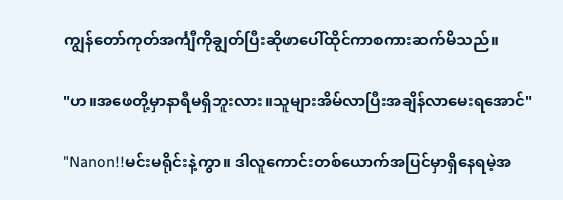ကျွန်တော်ကုတ်အင်္ကျီကိုချွတ်ပြီးဆိုဖာပေါ်ထိုင်ကာစကားဆက်မိသည်။

"ဟ။အဖေတို့မှာနာရီမရှိဘူးလား။သူများအိမ်လာပြီးအချိန်လာမေးရအောင်"

"Nanon!!မင်းမရိုင်းနဲ့ကွာ။ ဒါလူကောင်းတစ်ယောက်အပြင်မှာရှိနေရမဲ့အ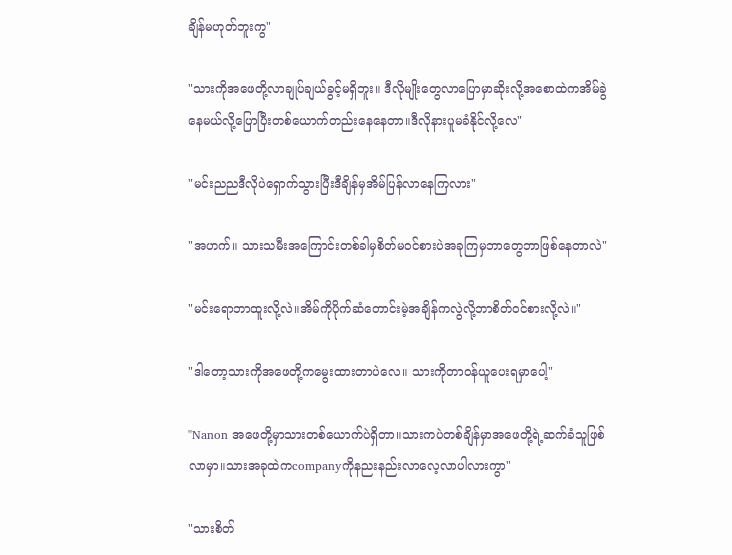ချိန်မဟုတ်ဘူးကွ"

"သားကိုအဖေတို့လာချုပ်ချယ်ခွင့်မရှိဘူး။ ဒီလိုမျိုးတွေလာပြောမှာဆိုးလို့အစောထဲကအိမ်ခွဲနေမယ်လို့ပြောပြီးတစ်ယောက်တည်းနေနေတာ။ဒီလိုနားပူမခံနိုင်လို့လေ"

"မင်းညညဒီလိုပဲရှောက်သွားပြီးဒီချိန်မှအိမ်ပြန်လာနေကြလား"

"အဟက်။ သားသမီးအကြောင်းတစ်ခါမှစိတ်မဝင်စားပဲအခုကြမှဘာတွေဘာဖြစ်နေတာလဲ"

"မင်းရောဘာထူးလို့လဲ။အိမ်ကိုပိုက်ဆံတောင်းမဲ့အချိန်ကလွဲလို့ဘာစိတ်ဝင်စားလို့လဲ။"

"ဒါတော့သားကိုအဖေတို့ကမွေးထားတာပဲလေ။ သားကိုတာဝန်ယူပေးရမှာပေါ့"

"Nanon အဖေတို့မှာသားတစ်ယောက်ပဲရှိတာ။သားကပဲတစ်ချိန်မှာအဖေတို့ရဲ့ဆက်ခံသူဖြစ်လာမှာ။သားအခုထဲကcompanyကိုနညးနည်းလာလေ့လာပါလားကွာ"

"သားစိတ်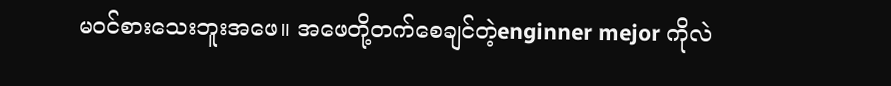မဝင်စားသေးဘူးအဖေ။ အဖေတို့တက်စေချင်တဲ့enginner mejor ကိုလဲ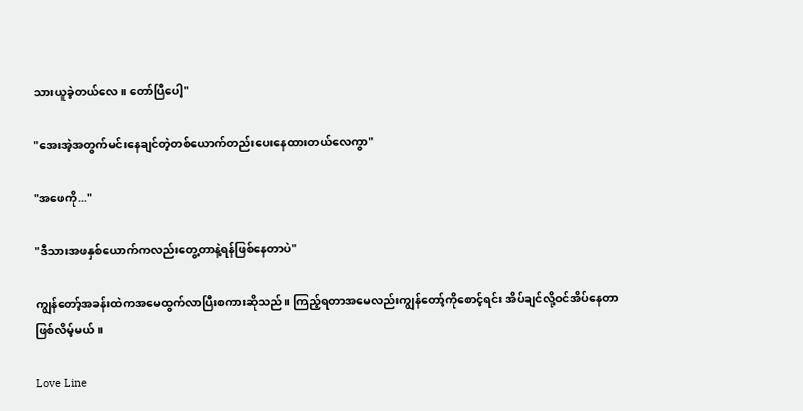သားယူခဲ့တယ်လေ။ တော်ပြီပေါ့"

"အေးအဲ့အတွက်မင်းနေချင်တဲ့‌တစ်ယောက်တည်းပေးနေထားတယ်လေကွာ"

"အဖေကို..."

"ဒီသားအဖနှစ်ယောက်ကလည်းတွေ့တာနဲ့ရန်ဖြစ်နေတာပဲ"

ကျွန်တော့်အခန်းထဲကအမေထွက်လာပြီးစကားဆိုသည်။ ကြည့်ရတာအမေလည်းကျွန်တော့်ကိုစောင့်ရင်း အိပ်ချင်လို့ဝင်အိပ်နေတာဖြစ်လိမ့်မယ်။

Love Line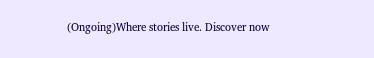(Ongoing)Where stories live. Discover now